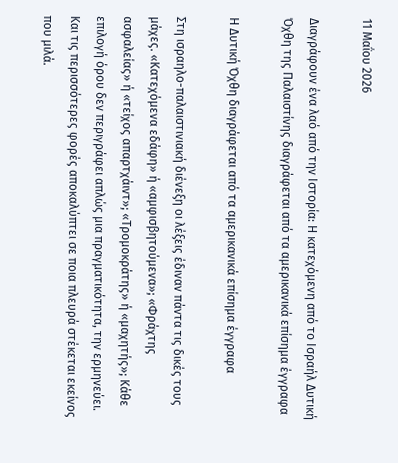11 Μαΐου 2026

Διαγράφουν ένα λαό από την Ιστορία: Η κατεχόμενη από το Ισραήλ Δυτική Όχθη της Παλαιστίνης διαγράφεται από τα αμερικανικά επίσημα έγγραφα

Η Δυτική Όχθη διαγράφεται από τα αμερικανικά επίσημα έγγραφα

Στη ισραηλο-παλαιστινιακή διένεξη οι λέξεις έδιναν πάντα τις δικές τους μάχες. «Κατεχόμενα εδάφη» ή «αμφισβητούμενα»; «Φράχτης  ασφαλείας» ή «τείχος απαρτχάιντ»; «Τρομοκράτης» ή «μαχητής»; Κάθε επιλογή όρου δεν περιγράφει απλώς μια πραγματικότητα, την ερμηνεύει. Και τις περισσότερες φορές αποκαλύπτει σε ποια πλευρά στέκεται εκείνος που μιλά.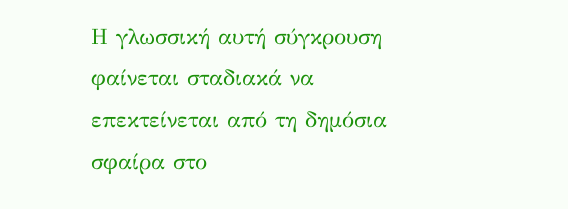Η γλωσσική αυτή σύγκρουση φαίνεται σταδιακά να επεκτείνεται από τη δημόσια σφαίρα στο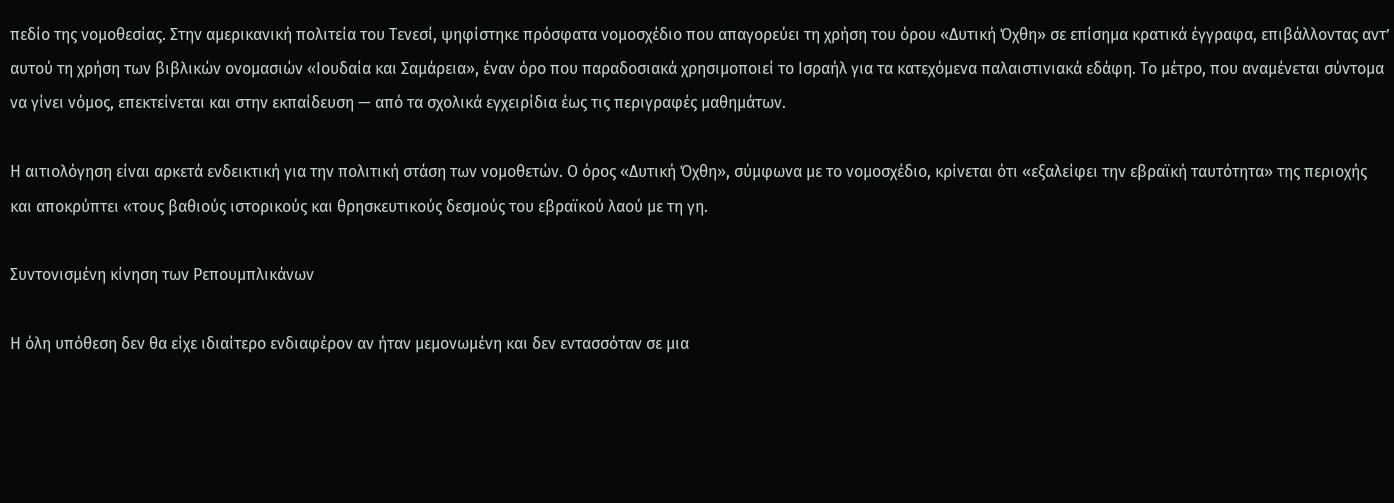πεδίο της νομοθεσίας. Στην αμερικανική πολιτεία του Τενεσί, ψηφίστηκε πρόσφατα νομοσχέδιο που απαγορεύει τη χρήση του όρου «Δυτική Όχθη» σε επίσημα κρατικά έγγραφα, επιβάλλοντας αντ’ αυτού τη χρήση των βιβλικών ονομασιών «Ιουδαία και Σαμάρεια», έναν όρο που παραδοσιακά χρησιμοποιεί το Ισραήλ για τα κατεχόμενα παλαιστινιακά εδάφη. Το μέτρο, που αναμένεται σύντομα να γίνει νόμος, επεκτείνεται και στην εκπαίδευση — από τα σχολικά εγχειρίδια έως τις περιγραφές μαθημάτων.

Η αιτιολόγηση είναι αρκετά ενδεικτική για την πολιτική στάση των νομοθετών. Ο όρος «Δυτική Όχθη», σύμφωνα με το νομοσχέδιο, κρίνεται ότι «εξαλείφει την εβραϊκή ταυτότητα» της περιοχής και αποκρύπτει «τους βαθιούς ιστορικούς και θρησκευτικούς δεσμούς του εβραϊκού λαού με τη γη.

Συντονισμένη κίνηση των Ρεπουμπλικάνων

Η όλη υπόθεση δεν θα είχε ιδιαίτερο ενδιαφέρον αν ήταν μεμονωμένη και δεν εντασσόταν σε μια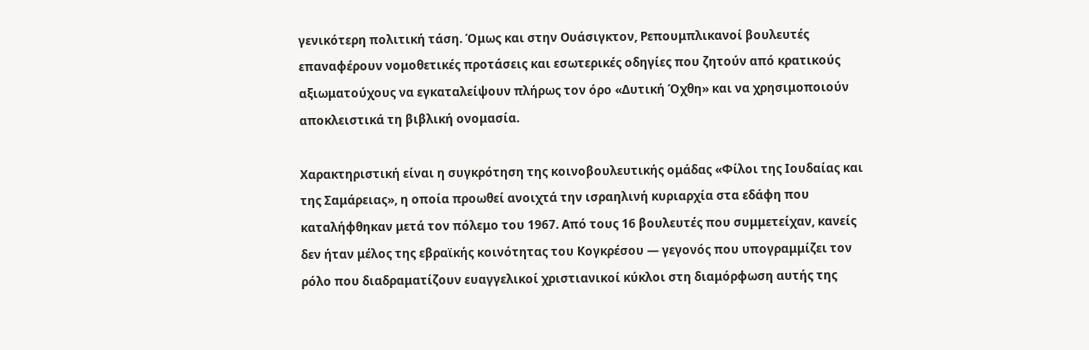γενικότερη πολιτική τάση. Όμως και στην Ουάσιγκτον, Ρεπουμπλικανοί βουλευτές επαναφέρουν νομοθετικές προτάσεις και εσωτερικές οδηγίες που ζητούν από κρατικούς αξιωματούχους να εγκαταλείψουν πλήρως τον όρο «Δυτική Όχθη» και να χρησιμοποιούν αποκλειστικά τη βιβλική ονομασία.

Χαρακτηριστική είναι η συγκρότηση της κοινοβουλευτικής ομάδας «Φίλοι της Ιουδαίας και της Σαμάρειας», η οποία προωθεί ανοιχτά την ισραηλινή κυριαρχία στα εδάφη που καταλήφθηκαν μετά τον πόλεμο του 1967. Από τους 16 βουλευτές που συμμετείχαν, κανείς δεν ήταν μέλος της εβραϊκής κοινότητας του Κογκρέσου — γεγονός που υπογραμμίζει τον ρόλο που διαδραματίζουν ευαγγελικοί χριστιανικοί κύκλοι στη διαμόρφωση αυτής της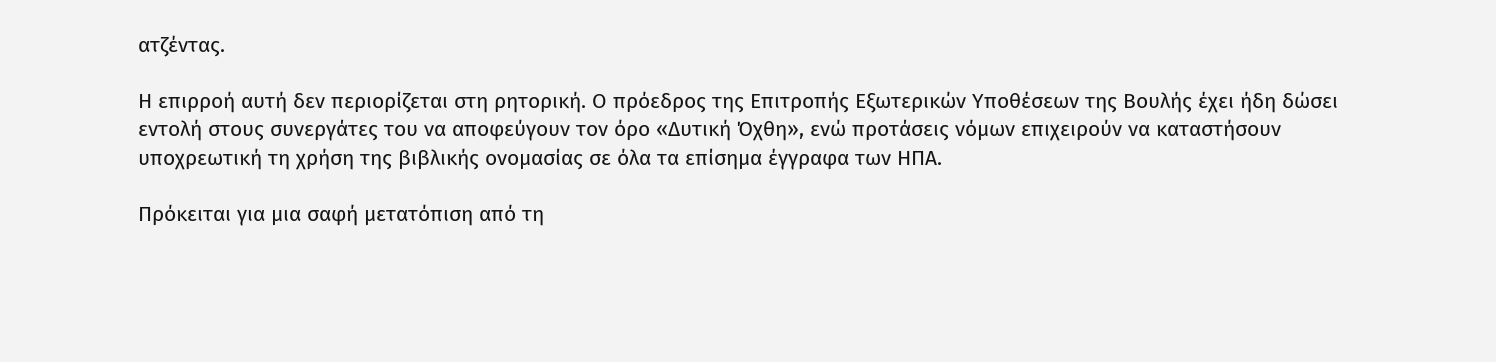ατζέντας.

Η επιρροή αυτή δεν περιορίζεται στη ρητορική. Ο πρόεδρος της Επιτροπής Εξωτερικών Υποθέσεων της Βουλής έχει ήδη δώσει εντολή στους συνεργάτες του να αποφεύγουν τον όρο «Δυτική Όχθη», ενώ προτάσεις νόμων επιχειρούν να καταστήσουν υποχρεωτική τη χρήση της βιβλικής ονομασίας σε όλα τα επίσημα έγγραφα των ΗΠΑ.

Πρόκειται για μια σαφή μετατόπιση από τη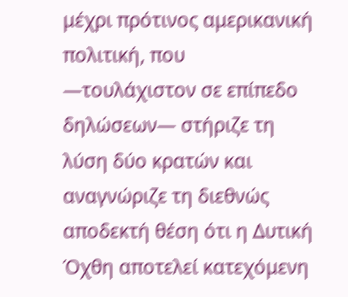μέχρι πρότινος αμερικανική πολιτική, που —τουλάχιστον σε επίπεδο δηλώσεων— στήριζε τη λύση δύο κρατών και αναγνώριζε τη διεθνώς αποδεκτή θέση ότι η Δυτική Όχθη αποτελεί κατεχόμενη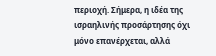περιοχή. Σήμερα, η ιδέα της ισραηλινής προσάρτησης όχι μόνο επανέρχεται, αλλά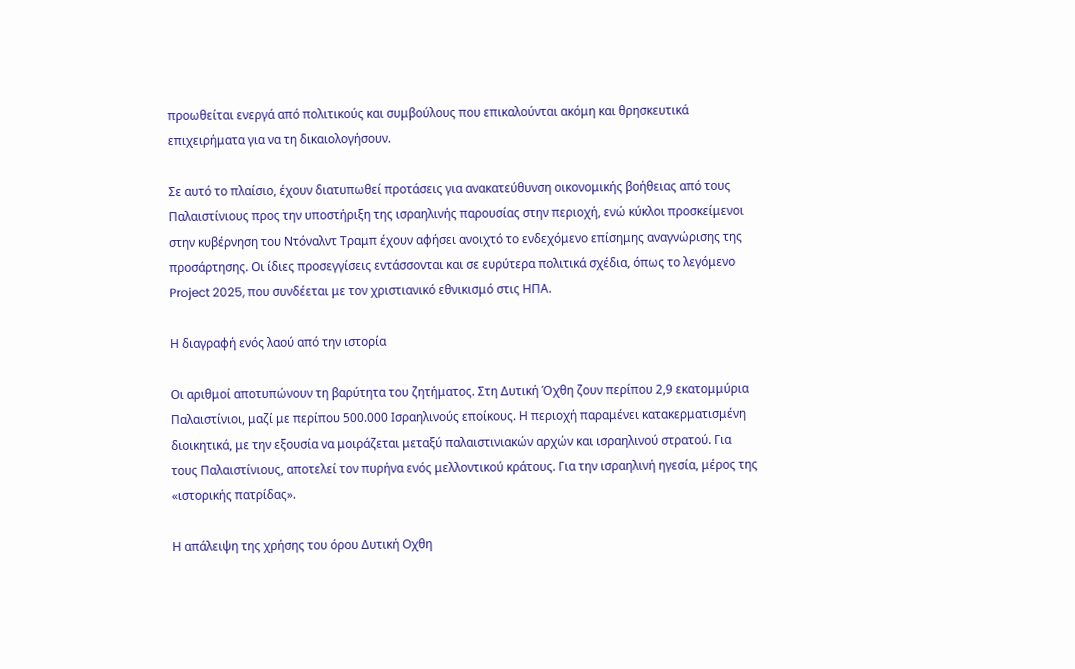προωθείται ενεργά από πολιτικούς και συμβούλους που επικαλούνται ακόμη και θρησκευτικά επιχειρήματα για να τη δικαιολογήσουν.

Σε αυτό το πλαίσιο, έχουν διατυπωθεί προτάσεις για ανακατεύθυνση οικονομικής βοήθειας από τους Παλαιστίνιους προς την υποστήριξη της ισραηλινής παρουσίας στην περιοχή, ενώ κύκλοι προσκείμενοι στην κυβέρνηση του Ντόναλντ Τραμπ έχουν αφήσει ανοιχτό το ενδεχόμενο επίσημης αναγνώρισης της προσάρτησης. Οι ίδιες προσεγγίσεις εντάσσονται και σε ευρύτερα πολιτικά σχέδια, όπως το λεγόμενο Project 2025, που συνδέεται με τον χριστιανικό εθνικισμό στις ΗΠΑ.

Η διαγραφή ενός λαού από την ιστορία

Οι αριθμοί αποτυπώνουν τη βαρύτητα του ζητήματος. Στη Δυτική Όχθη ζουν περίπου 2,9 εκατομμύρια Παλαιστίνιοι, μαζί με περίπου 500.000 Ισραηλινούς εποίκους. Η περιοχή παραμένει κατακερματισμένη διοικητικά, με την εξουσία να μοιράζεται μεταξύ παλαιστινιακών αρχών και ισραηλινού στρατού. Για τους Παλαιστίνιους, αποτελεί τον πυρήνα ενός μελλοντικού κράτους. Για την ισραηλινή ηγεσία, μέρος της «ιστορικής πατρίδας».

Η απάλειψη της χρήσης του όρου Δυτική Οχθη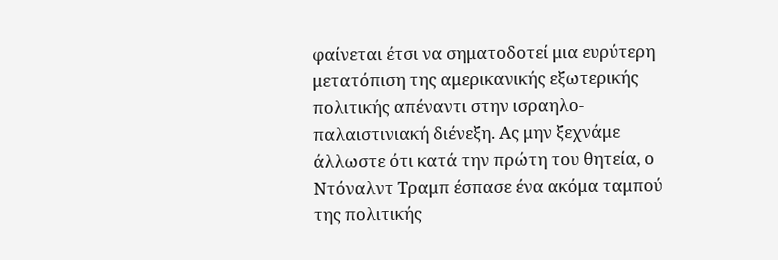φαίνεται έτσι να σηματοδοτεί μια ευρύτερη μετατόπιση της αμερικανικής εξωτερικής πολιτικής απέναντι στην ισραηλο-παλαιστινιακή διένεξη. Ας μην ξεχνάμε άλλωστε ότι κατά την πρώτη του θητεία, ο Ντόναλντ Τραμπ έσπασε ένα ακόμα ταμπού της πολιτικής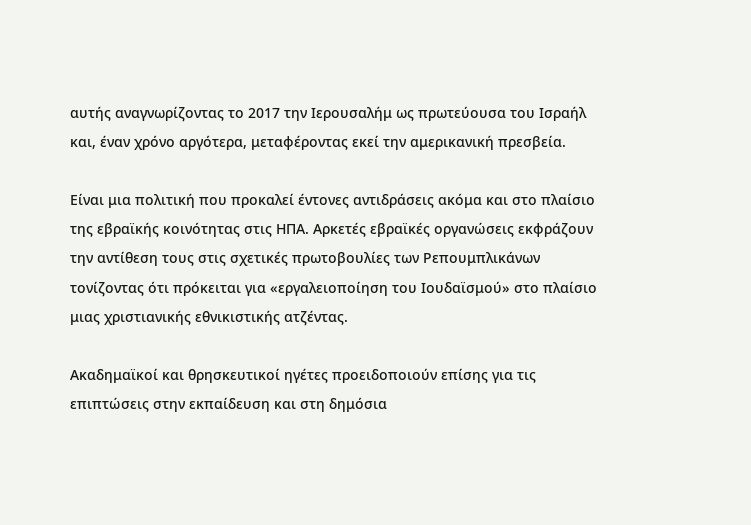αυτής αναγνωρίζοντας το 2017 την Ιερουσαλήμ ως πρωτεύουσα του Ισραήλ και, έναν χρόνο αργότερα, μεταφέροντας εκεί την αμερικανική πρεσβεία.

Είναι μια πολιτική που προκαλεί έντονες αντιδράσεις ακόμα και στο πλαίσιο της εβραϊκής κοινότητας στις ΗΠΑ. Αρκετές εβραϊκές οργανώσεις εκφράζουν την αντίθεση τους στις σχετικές πρωτοβουλίες των Ρεπουμπλικάνων τονίζοντας ότι πρόκειται για «εργαλειοποίηση του Ιουδαϊσμού» στο πλαίσιο μιας χριστιανικής εθνικιστικής ατζέντας.

Ακαδημαϊκοί και θρησκευτικοί ηγέτες προειδοποιούν επίσης για τις επιπτώσεις στην εκπαίδευση και στη δημόσια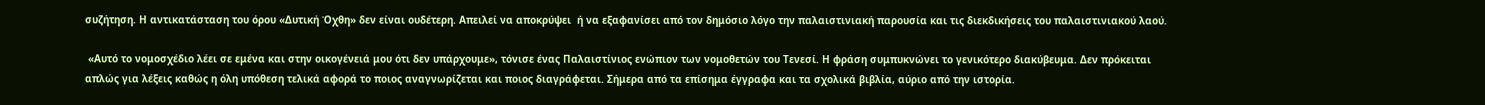συζήτηση. Η αντικατάσταση του όρου «Δυτική Όχθη» δεν είναι ουδέτερη. Απειλεί να αποκρύψει  ή να εξαφανίσει από τον δημόσιο λόγο την παλαιστινιακή παρουσία και τις διεκδικήσεις του παλαιστινιακού λαού.

 «Αυτό το νομοσχέδιο λέει σε εμένα και στην οικογένειά μου ότι δεν υπάρχουμε», τόνισε ένας Παλαιστίνιος ενώπιον των νομοθετών του Τενεσί. Η φράση συμπυκνώνει το γενικότερο διακύβευμα. Δεν πρόκειται απλώς για λέξεις καθώς η όλη υπόθεση τελικά αφορά το ποιος αναγνωρίζεται και ποιος διαγράφεται. Σήμερα από τα επίσημα έγγραφα και τα σχολικά βιβλία, αύριο από την ιστορία.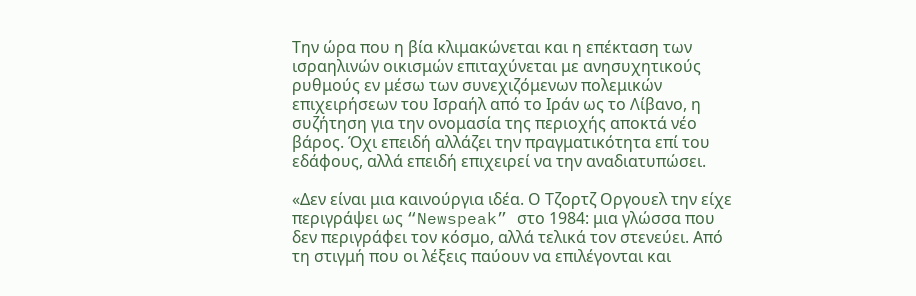Την ώρα που η βία κλιμακώνεται και η επέκταση των ισραηλινών οικισμών επιταχύνεται με ανησυχητικούς ρυθμούς εν μέσω των συνεχιζόμενων πολεμικών επιχειρήσεων του Ισραήλ από το Ιράν ως το Λίβανο, η συζήτηση για την ονομασία της περιοχής αποκτά νέο βάρος. Όχι επειδή αλλάζει την πραγματικότητα επί του εδάφους, αλλά επειδή επιχειρεί να την αναδιατυπώσει.

«Δεν είναι μια καινούργια ιδέα. Ο Τζορτζ Οργουελ την είχε περιγράψει ως “Newspeak” στο 1984: μια γλώσσα που δεν περιγράφει τον κόσμο, αλλά τελικά τον στενεύει. Από τη στιγμή που οι λέξεις παύουν να επιλέγονται και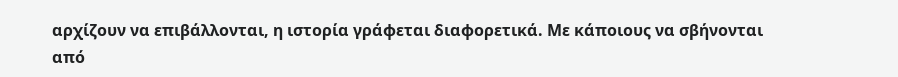αρχίζουν να επιβάλλονται, η ιστορία γράφεται διαφορετικά. Με κάποιους να σβήνονται από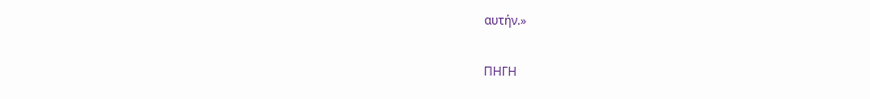αυτήν.»

ΠΗΓΗ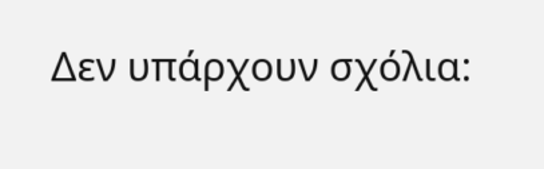Δεν υπάρχουν σχόλια: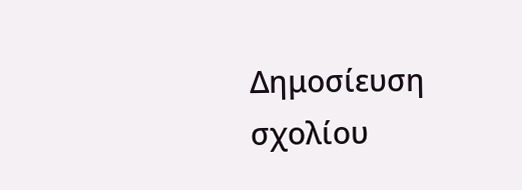Δημοσίευση σχολίου